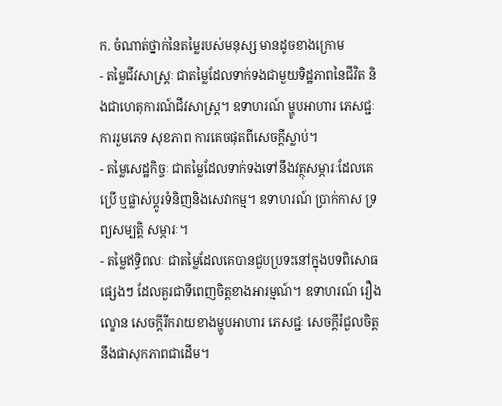ក. ចំណាត់ថ្នាក់នៃតម្លៃរបស់មនុស្ស មានដូចខាងក្រោម
- តម្លៃជីវសាស្ត្រៈ ជាតម្លៃដែលទាក់ទងជាមួយទិដ្ឋភាពនៃជីវិត និងជាហេតុការណ៍ជីវសាស្ត្រ។ ឧទាហរណ៍ ម្ហូបអាហារ ភេសជ្ជៈ ការរួមភេទ សុខភាព ការគេចផុតពីសេចក្ដីស្លាប់។
- តម្លៃសេដ្ឋកិច្ចៈ ជាតម្លៃដែលទាក់ទងទៅនឹងវត្ថុសម្ភារៈដែលគេប្រើ ឬផ្លាស់ប្ដូរទំនិញនិងសេវាកម្ម។ ឧទាហរណ៍ ប្រាក់កាស ទ្រព្យសម្បត្តិ សម្ភារៈ។
- តម្លៃឥទ្ធិពលៈ ជាតម្លៃដែលគេបានជួបប្រទះនៅក្នុងបទពិសោធផ្សេងៗ ដែលគួរជាទីពេញចិត្តខាងអារម្មណ៍។ ឧទាហរណ៍ រឿងល្ខោន សេចក្ដីរីករាយខាងម្ហូបអាហារ ភេសជ្ជៈ សេចក្ដីរំជួលចិត្តនឹងផាសុកភាពជាដើម។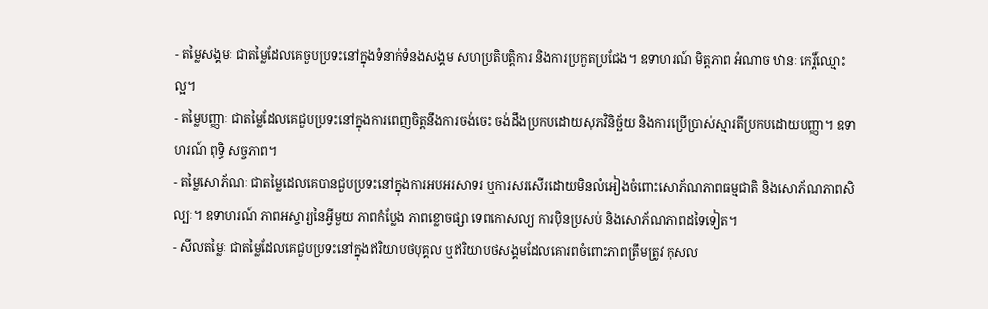- តម្លៃសង្គមៈ ជាតម្លៃដែលគេចួបប្រទះនៅក្នុងទំនាក់ទំនងសង្គម សហប្រតិបត្តិការ និងការប្រកួតប្រជែង។ ឧទាហរណ៍ មិត្តភាព អំណាច ឋានៈ កេរ្ដិ៍ឈ្មោះល្អ។
- តម្លៃបញ្ញាៈ ជាតម្លៃដែលគេជួបប្រទះនៅក្នុងការពេញចិត្តនឹងការចង់ចេះ ចង់ដឹងប្រកបដោយសុភវិនិច្ឆ័យ និងការប្រើប្រាស់ស្មារតីប្រកបដោយបញ្ញា។ ឧទាហរណ៍ ពុទ្ធិ សច្ចភាព។
- តម្លៃសោភ័ណៈ ជាតម្លៃដេលគេបានជួបប្រទះនៅក្នុងការអបអរសាទរ ឬការសរសើរដោយមិនលំអៀងចំពោះសោភ័ណភាពធម្មជាតិ និងសោភ័ណភាពសិល្បៈ។ ឧទាហរណ៍ ភាពអស្ចារ្យនៃអ្វីមួយ ភាពកំប្លែង ភាពខ្លោចផ្សា ទេពកោសល្យ ការប៉ិនប្រសប់ និងសោភ័ណភាពដទៃទៀត។
- សីលតម្លៃៈ ជាតម្លៃដែលគេជួបប្រទះនៅក្នុងឥរិយាបថបុគ្គល ឬឥរិយាបថសង្គមដែលគោរពចំពោះភាពត្រឹមត្រូវ កុសល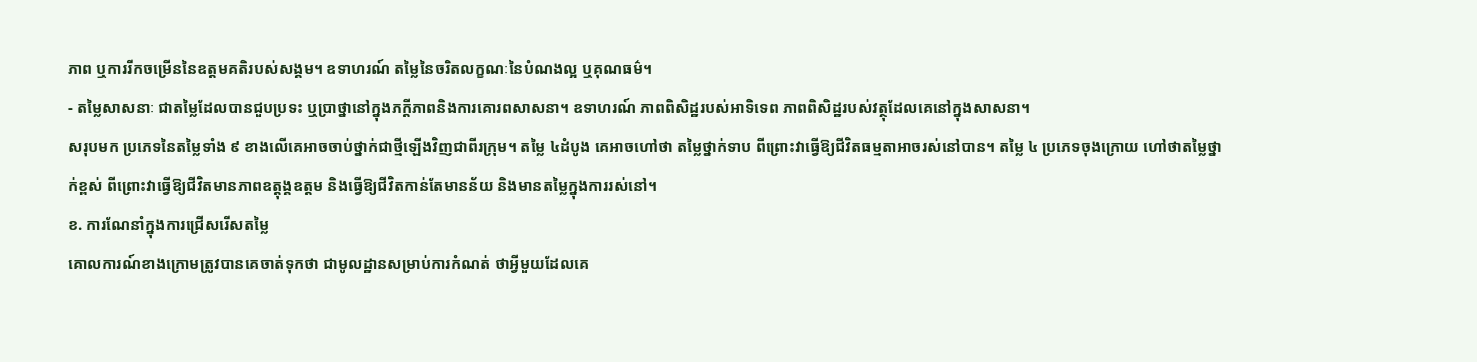ភាព ឬការរីកចម្រើននៃឧត្តមគតិរបស់សង្គម។ ឧទាហរណ៍ តម្លៃនៃចរិតលក្ខណៈនៃបំណងល្អ ឬគុណធម៌។
- តម្លៃសាសនាៈ ជាតម្លៃដែលបានជួបប្រទះ ឬប្រាថ្នានៅក្នុងភក្ដីភាពនិងការគោរពសាសនា។ ឧទាហរណ៍ ភាពពិសិដ្ឋរបស់អាទិទេព ភាពពិសិដ្ឋរបស់វត្ថុដែលគេនៅក្នុងសាសនា។
សរុបមក ប្រភេទនៃតម្លៃទាំង ៩ ខាងលើគេអាចចាប់ថ្នាក់ជាថ្មីឡើងវិញជាពីរក្រុម។ តម្លៃ ៤ដំបូង គេអាចហៅថា តម្លៃថ្នាក់ទាប ពីព្រោះវាធ្វើឱ្យជីវិតធម្មតាអាចរស់នៅបាន។ តម្លៃ ៤ ប្រភេទចុងក្រោយ ហៅថាតម្លៃថ្នាក់ខ្ពស់ ពីព្រោះវាធ្វើឱ្យជីវិតមានភាពឧត្តុង្គឧត្តម និងធ្វើឱ្យជីវិតកាន់តែមានន័យ និងមានតម្លៃក្នុងការរស់នៅ។
ខ. ការណែនាំក្នុងការជ្រើសរើសតម្លៃ
គោលការណ៍ខាងក្រោមត្រូវបានគេចាត់ទុកថា ជាមូលដ្ឋានសម្រាប់ការកំណត់ ថាអ្វីមួយដែលគេ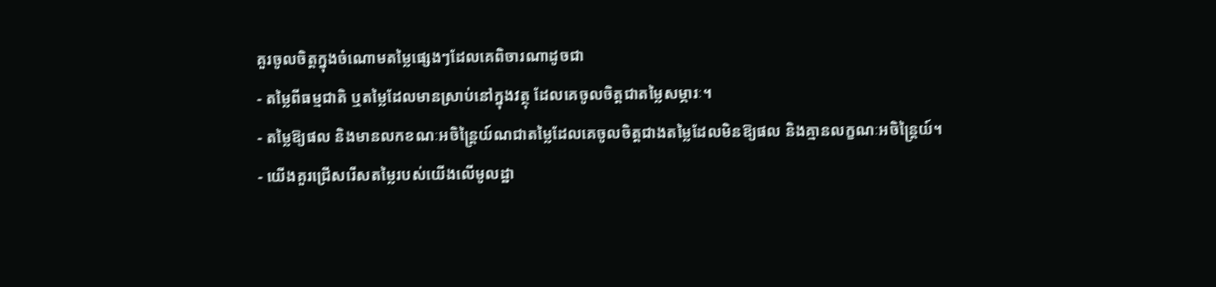គួរចូលចិត្តក្នុងចំណោមតម្លៃផ្សេងៗដែលគេពិចារណាដូចជា
- តម្លៃពីធម្មជាតិ ឬតម្លៃដែលមានស្រាប់នៅក្នុងវត្ថុ ដែលគេចូលចិត្តជាតម្លៃសម្ភារៈ។
- តម្លៃឱ្យផល និងមានលកខណៈអចិន្ត្រៃយ៍ណជាតម្លៃដែលគេចូលចិត្តជាងតម្លៃដែលមិនឱ្យផល និងគ្មានលក្ខណៈអចិន្ត្រៃយ៍។
- យើងគួរជ្រើសរើសតម្លៃរបស់យើងលើមូលដ្ឋា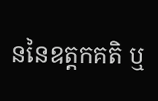ននៃឧត្តកគតិ ឬ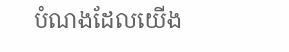បំណងដែលយើង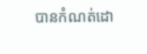បានកំណត់ដោ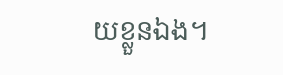យខ្លួនឯង។